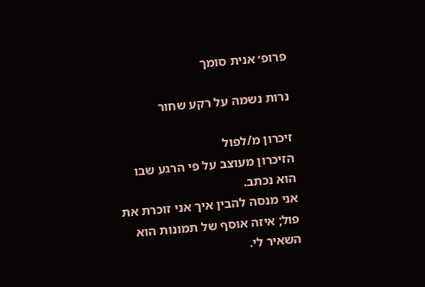פרופ׳ אנית סומך

נרות נשמה על רקע שחור

זיכרון מ/לפול
הזיכרון מעוצב על פי הרגע שבו הוא נכתב.
אני מנסה להבין איך אני זוכרת את פול; איזה אוסף של תמונות הוא השאיר לי.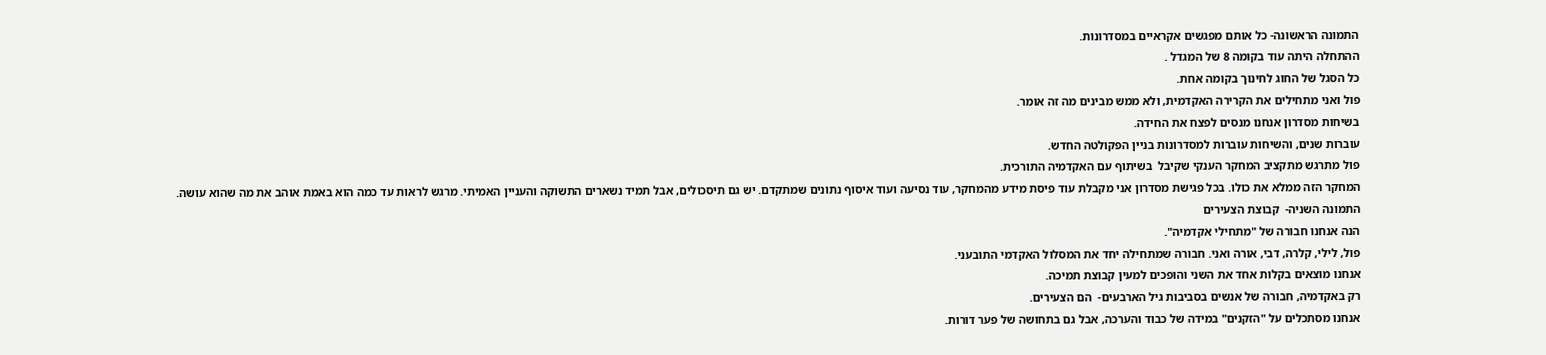התמונה הראשונה- כל אותם מפגשים אקראיים במסדרונות.
ההתחלה היתה עוד בקומה 8 של המגדל .
כל הסגל של החוג לחינוך בקומה אחת.
פול ואני מתחילים את הקרירה האקדמית, ולא ממש מבינים מה זה אומר.
בשיחות מסדרון אנחנו מנסים לפצח את החידה.
עוברות שנים, והשיחות עוברות למסדרונות בניין הפקולטה החדש.
פול מתרגש מתקציב המחקר הענקי שקיבל  בשיתוף עם האקדמיה התורכית.
המחקר הזה ממלא את כולו. בכל פגישת מסדרון אני מקבלת עוד פיסת מידע מהמחקר, עוד נסיעה ועוד איסוף נתונים שמתקדם. יש גם תיסכולים, אבל תמיד נשארים התשוקה והעניין האמיתי. מרגש לראות עד כמה הוא באמת אוהב את מה שהוא עושה.
התמונה השניה-  קבוצת הצעירים
הנה אנחנו חבורה של "מתחילי אקדמיה".
פול, לילי, קלרה, דבי, אורה ואני. חבורה שמתחילה יחד את המסלול האקדמי התובעני.
אנחנו מוצאים בקלות אחד את השני והופכים למעין קבוצת תמיכה.
רק באקדמיה, חבורה של אנשים בסביבות גיל הארבעים-  הם הצעירים.
אנחנו מסתכלים על "הזקנים" במידה של כבוד והערכה, אבל גם בתחושה של פער דורות.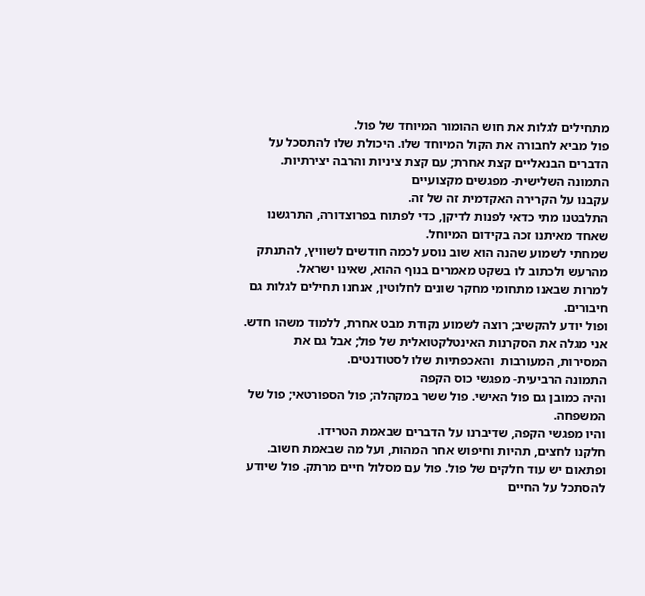מתחילים לגלות את חוש ההומור המיוחד של פול.
פול מביא לחבורה את הקול המיוחד שלו. היכולת שלו להתסכל על הדברים הבנאליים קצת אחרת; עם קצת ציניות והרבה יצירתיות.
התמונה השלישית- מפגשים מקצועיים
עקבנו על הקרירה האקדמית זה של זה.
התלבטנו מתי כדאי לפנות לדיקן, כדי לפתוח בפרוצדורה, התרגשנו שאחד מאיתנו זכה בקידום המיוחל.
שמחתי לשמוע שהנה הוא שוב נוסע לכמה חודשים לשוויץ, להתנתק מהרעש ולכתוב לו בשקט מאמרים בנוף ההוא, שאינו ישראל.
למרות שבאנו מתחומי מחקר שונים לחלוטין, אנחנו תחילים לגלות גם חיבורים.
ופול יודע להקשיב; רוצה לשמוע נקודת מבט אחרת, ללמוד משהו חדש.
אני מגלה את הסקרנות האינטלקטואלית של פול; אבל גם את המסירות, המעורבות  והאכפתיות שלו לסטודנטים.
התמונה הרביעית- מפגשי כוס הקפה
והיה כמובן גם פול האישי. פול ששר במקהלה; פול הספורטאי; פול של המשפחה.
והיו מפגשי הקפה, שדיברנו על הדברים שבאמת הטרידו.
חלקנו לחצים, תהיות וחיפוש אחר המהות, ועל מה שבאמת חשוב.
ופתאום יש עוד חלקים של פול. פול עם מסלול חיים מרתק. פול שיודע להסתכל על החיים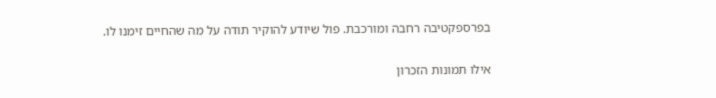בפרספקטיבה רחבה ומורכבת. פול שיודע להוקיר תודה על מה שהחיים זימנו לו.

אילו תמונות הזכרון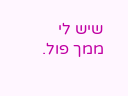שיש לי ממך פול.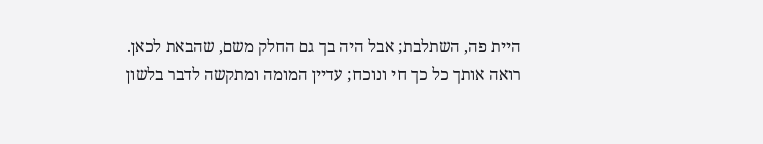היית פה, השתלבת; אבל היה בך גם החלק משם, שהבאת לכאן.
רואה אותך כל כך חי ונוכח; עדיין המומה ומתקשה לדבר בלשון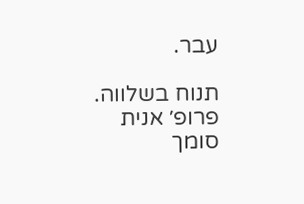עבר.

תנוח בשלווה.
פרופ׳ אנית סומך